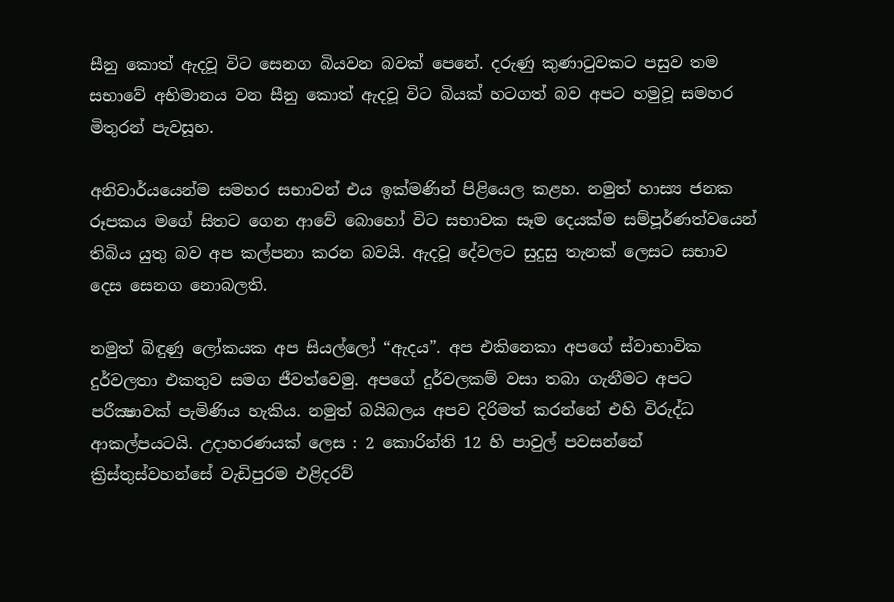සීනු කොත් ඇදවූ විට සෙනග බියවන බවක් පෙනේ. දරුණු කුණාටුවකට පසුව තම සභාවේ අභිමානය වන සීනු කොත් ඇදවූ විට බියක් හටගත් බව අපට හමුවූ සමහර මිතුරන් පැවසූහ.

අනිවාර්යයෙන්ම සමහර සභාවන් එය ඉක්මණින් පිළියෙල කළහ. නමුත් හාස්‍ය ජනක රූපකය මගේ සිතට ගෙන ආවේ බොහෝ විට සභාවක සෑම දෙයක්ම සම්පූර්ණත්වයෙන් තිබිය යුතු බව අප කල්පනා කරන බවයි. ඇදවූ දේවලට සුදුසු තැනක් ලෙසට සභාව දෙස සෙනග නොබලති.

නමුත් බිඳුණු ලෝකයක අප සියල්ලෝ “ඇදය”. අප එකිනෙකා අපගේ ස්වාභාවික දුර්වලතා එකතුව සමග ජීවත්වෙමු. අපගේ දුර්වලකම් වසා තබා ගැනීමට අපට පරීක්‍ෂාවක් පැමිණිය හැකිය. නමුත් බයිබලය අපව දිරිමත් කරන්නේ එහි විරුද්ධ ආකල්පයටයි. උදාහරණයක් ලෙස : 2 කොරින්ති 12 හි පාවුල් පවසන්නේ ක්‍රිස්තුස්වහන්සේ වැඩිපුරම එළිදරව්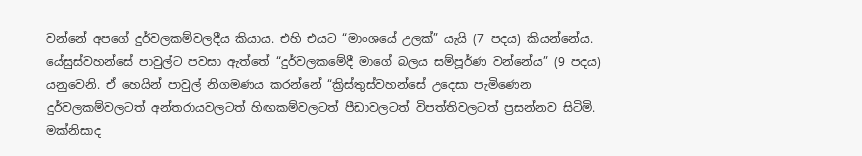වන්නේ අපගේ දුර්වලකම්වලදීය කියාය. එහි එයට “මාංශයේ උලක්” යැයි (7 පදය) කියන්නේය. යේසුස්වහන්සේ පාවුල්ට පවසා ඇත්තේ “දුර්වලකමේදී මාගේ බලය සම්පූර්ණ වන්නේය” (9 පදය) යනුවෙනි. ඒ හෙයින් පාවුල් නිගමණය කරන්නේ “ක්‍රිස්තුස්වහන්සේ උදෙසා පැමිණෙන දුර්වලකම්වලටත් අන්තරායවලටත් හිඟකම්වලටත් පීඩාවලටත් විපත්තිවලටත් ප්‍රසන්නව සිටිමි. මක්නිසාද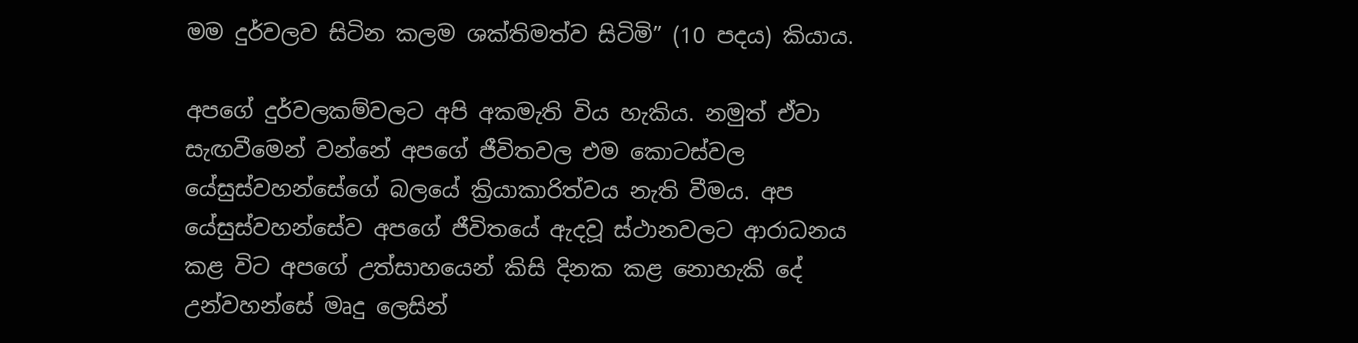මම දුර්වලව සිටින කලම ශක්තිමත්ව සිටිමි” (10 පදය) කියාය.

අපගේ දුර්වලකම්වලට අපි අකමැති විය හැකිය. නමුත් ඒවා සැඟවීමෙන් වන්නේ අපගේ ජීවිතවල එම කොටස්වල යේසුස්වහන්සේගේ බලයේ ක්‍රියාකාරිත්වය නැති වීමය. අප යේසුස්වහන්සේව අපගේ ජීවිතයේ ඇදවූ ස්ථානවලට ආරාධනය කළ විට අපගේ උත්සාහයෙන් කිසි දිනක කළ නොහැකි දේ උන්වහන්සේ මෘදු ලෙසින්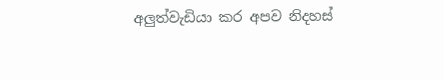අලුත්වැඩියා කර අපව නිදහස්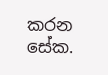කරන සේක.